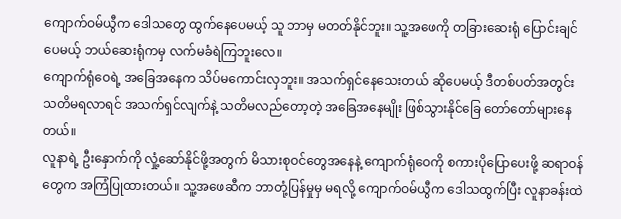ကျောက်ဝမ်ယွီက ဒေါသတွေ ထွက်နေပေမယ့် သူ ဘာမှ မတတ်နိုင်ဘူး။ သူ့အဖေကို တခြားဆေးရုံ ပြောင်းချင်ပေမယ့် ဘယ်ဆေးရုံကမှ လက်မခံရဲကြဘူးလေ။
ကျောက်ရုံဝေရဲ့ အခြေအနေက သိပ်မကောင်းလှဘူး။ အသက်ရှင်နေသေးတယ် ဆိုပေမယ့် ဒီတစ်ပတ်အတွင်း သတိမရလာရင် အသက်ရှင်လျက်နဲ့ သတိမလည်တော့တဲ့ အခြေအနေမျိုး ဖြစ်သွားနိုင်ခြေ တော်တော်များနေတယ်။
လူနာရဲ့ ဦးနှောက်ကို လှုံ့ဆော်နိုင်ဖို့အတွက် မိသားစုဝင်တွေအနေနဲ့ ကျောက်ရုံဝေကို စကားပိုပြောပေးဖို့ ဆရာဝန်တွေက အကြံပြုထားတယ်။ သူ့အဖေဆီက ဘာတုံ့ပြန်မှုမှ မရလို့ ကျောက်ဝမ်ယွီက ဒေါသထွက်ပြီး လူနာခန်းထဲ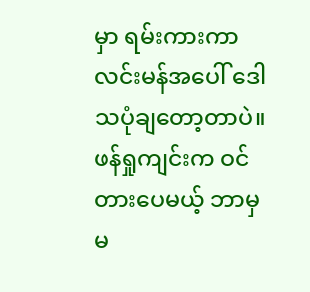မှာ ရမ်းကားကာ လင်းမန်အပေါ် ဒေါသပုံချတော့တာပဲ။
ဖန်ရှုကျင်းက ဝင်တားပေမယ့် ဘာမှ မ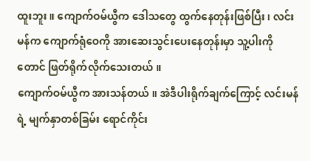ထူးဘူး။ ကျောက်ဝမ်ယွီက ဒေါသတွေ ထွက်နေတုန်းဖြစ်ပြီး၊ လင်းမန်က ကျောက်ရုံဝေကို အားဆေးသွင်းပေးနေတုန်းမှာ သူ့ပါးကိုတောင် ဖြတ်ရိုက်လိုက်သေးတယ်။
ကျောက်ဝမ်ယွီက အားသန်တယ်။ အဲဒီပါးရိုက်ချက်ကြောင့် လင်းမန်ရဲ့ မျက်နှာတစ်ခြမ်း ရောင်ကိုင်း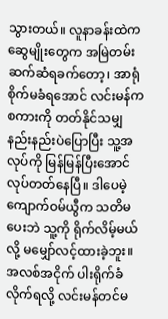သွားတယ်။ လူနာခန်းထဲက ဆွေမျိုးတွေက အမြဲတမ်း ဆက်ဆံရခက်တော့၊ အာရုံစိုက်မခံရအောင် လင်းမန်က စကားကို တတ်နိုင်သမျှ နည်းနည်းပဲပြောပြီး သူ့အလုပ်ကို မြန်မြန်ပြီးအောင် လုပ်တတ်နေပြီ။ ဒါပေမဲ့ ကျောက်ဝမ်ယွီက သတိမပေးဘဲ သူ့ကို ရိုက်လိမ့်မယ်လို့ မမျှော်လင့်ထားခဲ့ဘူး။
အလစ်အငိုက် ပါးရိုက်ခံလိုက်ရလို့ လင်းမန်တင်မ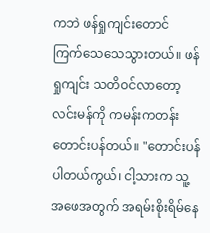ကဘဲ ဖန်ရှုကျင်းတောင် ကြက်သေသေသွားတယ်။ ဖန်ရှုကျင်း သတိဝင်လာတော့ လင်းမန်ကို ကမန်းကတန်း တောင်းပန်တယ်။ "တောင်းပန်ပါတယ်ကွယ်၊ ငါ့သားက သူ့အဖေအတွက် အရမ်းစိုးရိမ်နေ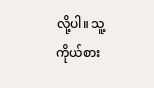လို့ပါ။ သူ့ကိုယ်စား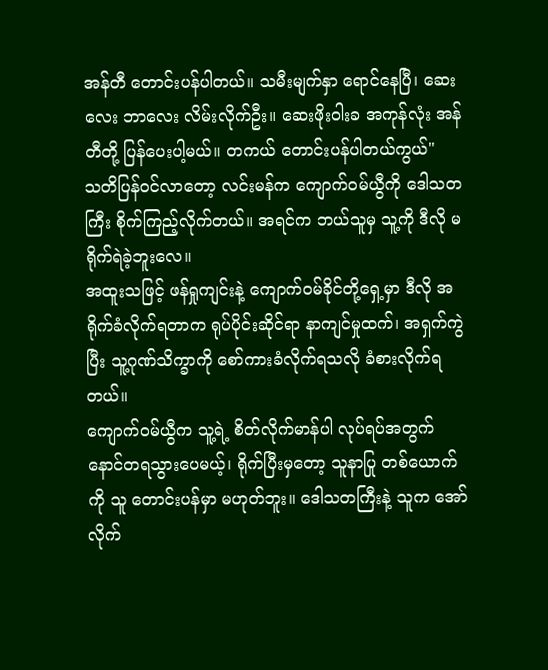အန်တီ တောင်းပန်ပါတယ်။ သမီးမျက်နှာ ရောင်နေပြီ၊ ဆေးလေး ဘာလေး လိမ်းလိုက်ဦး။ ဆေးဖိုးဝါးခ အကုန်လုံး အန်တီတို့ ပြန်ပေးပါ့မယ်။ တကယ် တောင်းပန်ပါတယ်ကွယ်"
သတိပြန်ဝင်လာတော့ လင်းမန်က ကျောက်ဝမ်ယွီကို ဒေါသတကြီး စိုက်ကြည့်လိုက်တယ်။ အရင်က ဘယ်သူမှ သူ့ကို ဒီလို မရိုက်ရဲခဲ့ဘူးလေ။
အထူးသဖြင့် ဖန်ရှုကျင်းနဲ့ ကျောက်ဝမ်ခိုင်တို့ရှေ့မှာ ဒီလို အရိုက်ခံလိုက်ရတာက ရုပ်ပိုင်းဆိုင်ရာ နာကျင်မှုထက်၊ အရှက်ကွဲပြီး သူ့ဂုဏ်သိက္ခာကို စော်ကားခံလိုက်ရသလို ခံစားလိုက်ရတယ်။
ကျောက်ဝမ်ယွီက သူ့ရဲ့ စိတ်လိုက်မာန်ပါ လုပ်ရပ်အတွက် နောင်တရသွားပေမယ့်၊ ရိုက်ပြီးမှတော့ သူနာပြု တစ်ယောက်ကို သူ တောင်းပန်မှာ မဟုတ်ဘူး။ ဒေါသတကြီးနဲ့ သူက အော်လိုက်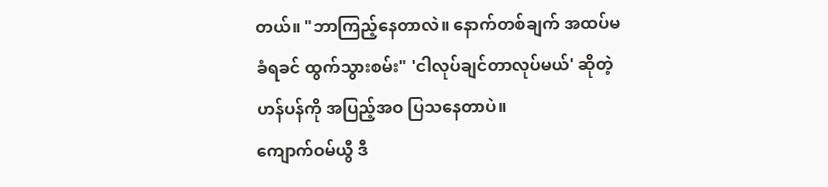တယ်။ "ဘာကြည့်နေတာလဲ။ နောက်တစ်ချက် အထပ်မခံရခင် ထွက်သွားစမ်း" 'ငါလုပ်ချင်တာလုပ်မယ်' ဆိုတဲ့ ဟန်ပန်ကို အပြည့်အဝ ပြသနေတာပဲ။
ကျောက်ဝမ်ယွီ ဒီ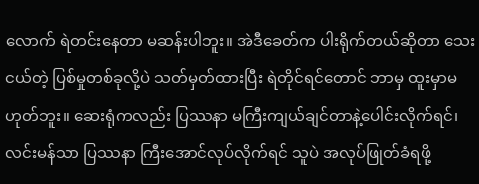လောက် ရဲတင်းနေတာ မဆန်းပါဘူး။ အဲဒီခေတ်က ပါးရိုက်တယ်ဆိုတာ သေးငယ်တဲ့ ပြစ်မှုတစ်ခုလို့ပဲ သတ်မှတ်ထားပြီး ရဲတိုင်ရင်တောင် ဘာမှ ထူးမှာမဟုတ်ဘူး။ ဆေးရုံကလည်း ပြဿနာ မကြီးကျယ်ချင်တာနဲ့ပေါင်းလိုက်ရင်၊ လင်းမန်သာ ပြဿနာ ကြီးအောင်လုပ်လိုက်ရင် သူပဲ အလုပ်ဖြုတ်ခံရဖို့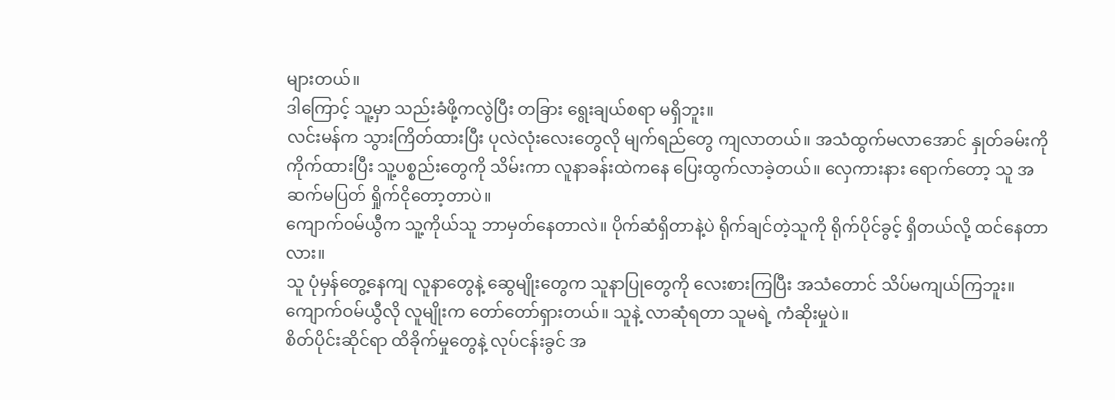များတယ်။
ဒါကြောင့် သူ့မှာ သည်းခံဖို့ကလွဲပြီး တခြား ရွေးချယ်စရာ မရှိဘူး။
လင်းမန်က သွားကြိတ်ထားပြီး ပုလဲလုံးလေးတွေလို မျက်ရည်တွေ ကျလာတယ်။ အသံထွက်မလာအောင် နှုတ်ခမ်းကို ကိုက်ထားပြီး သူ့ပစ္စည်းတွေကို သိမ်းကာ လူနာခန်းထဲကနေ ပြေးထွက်လာခဲ့တယ်။ လှေကားနား ရောက်တော့ သူ အဆက်မပြတ် ရှိုက်ငိုတော့တာပဲ။
ကျောက်ဝမ်ယွီက သူ့ကိုယ်သူ ဘာမှတ်နေတာလဲ။ ပိုက်ဆံရှိတာနဲ့ပဲ ရိုက်ချင်တဲ့သူကို ရိုက်ပိုင်ခွင့် ရှိတယ်လို့ ထင်နေတာလား။
သူ ပုံမှန်တွေ့နေကျ လူနာတွေနဲ့ ဆွေမျိုးတွေက သူနာပြုတွေကို လေးစားကြပြီး အသံတောင် သိပ်မကျယ်ကြဘူး။ ကျောက်ဝမ်ယွီလို လူမျိုးက တော်တော်ရှားတယ်။ သူနဲ့ လာဆုံရတာ သူမရဲ့ ကံဆိုးမှုပဲ။
စိတ်ပိုင်းဆိုင်ရာ ထိခိုက်မှုတွေနဲ့ လုပ်ငန်းခွင် အ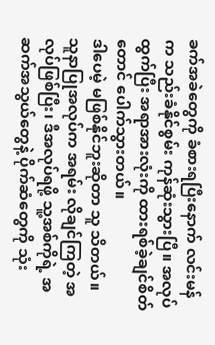ခက်အခဲတွေကို ခံစားရပြီးနောက် လင်းမန်က သည်းခံနိုင်စွမ်း ကုန်ဆုံးသွားပြီ။ အလုပ်ထွက်ပြီး အရာအားလုံးကို ထားရစ်ခဲ့ချင်စိတ်တောင် ပေါက်သွားတယ်။
ဒါပေမဲ့ မဖြစ်နိုင်ဘူးဆိုတာ သူ သိတယ်။ သူနာပြုအလုပ်က အရမ်း လိုချင်ကြတဲ့ အလုပ်ဖြစ်ပြီး၊ ဒီအလုပ်ရဖို့ သူ့အစ်ကိုရဲ့ အဆက်အသွယ်တွေနဲ့ ပိုက်ဆံတွေကို သုံး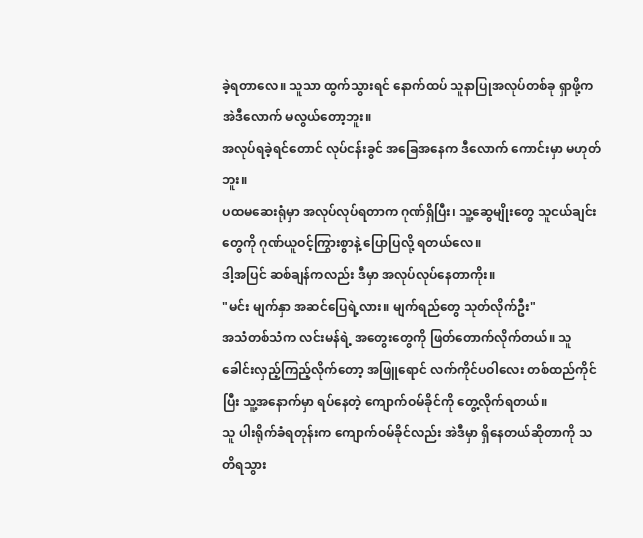ခဲ့ရတာလေ။ သူသာ ထွက်သွားရင် နောက်ထပ် သူနာပြုအလုပ်တစ်ခု ရှာဖို့က အဲဒီလောက် မလွယ်တော့ဘူး။
အလုပ်ရခဲ့ရင်တောင် လုပ်ငန်းခွင် အခြေအနေက ဒီလောက် ကောင်းမှာ မဟုတ်ဘူး။
ပထမဆေးရုံမှာ အလုပ်လုပ်ရတာက ဂုဏ်ရှိပြီး၊ သူ့ဆွေမျိုးတွေ သူငယ်ချင်းတွေကို ဂုဏ်ယူဝင့်ကြွားစွာနဲ့ ပြောပြလို့ ရတယ်လေ။
ဒါ့အပြင် ဆစ်ချန်ကလည်း ဒီမှာ အလုပ်လုပ်နေတာကိုး။
"မင်း မျက်နှာ အဆင်ပြေရဲ့လား။ မျက်ရည်တွေ သုတ်လိုက်ဦး"
အသံတစ်သံက လင်းမန်ရဲ့ အတွေးတွေကို ဖြတ်တောက်လိုက်တယ်။ သူ ခေါင်းလှည့်ကြည့်လိုက်တော့ အဖြူရောင် လက်ကိုင်ပဝါလေး တစ်ထည်ကိုင်ပြီး သူ့အနောက်မှာ ရပ်နေတဲ့ ကျောက်ဝမ်ခိုင်ကို တွေ့လိုက်ရတယ်။
သူ ပါးရိုက်ခံရတုန်းက ကျောက်ဝမ်ခိုင်လည်း အဲဒီမှာ ရှိနေတယ်ဆိုတာကို သတိရသွား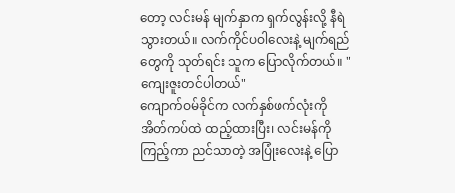တော့ လင်းမန် မျက်နှာက ရှက်လွန်းလို့ နီရဲသွားတယ်။ လက်ကိုင်ပဝါလေးနဲ့ မျက်ရည်တွေကို သုတ်ရင်း သူက ပြောလိုက်တယ်။ "ကျေးဇူးတင်ပါတယ်"
ကျောက်ဝမ်ခိုင်က လက်နှစ်ဖက်လုံးကို အိတ်ကပ်ထဲ ထည့်ထားပြီး၊ လင်းမန်ကို ကြည့်ကာ ညင်သာတဲ့ အပြုံးလေးနဲ့ ပြော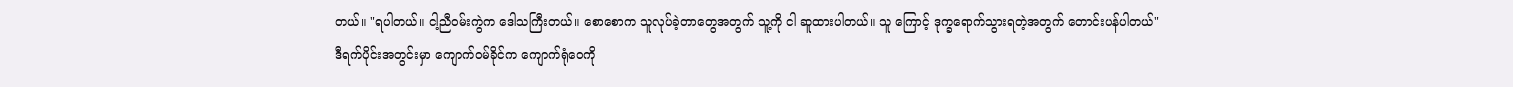တယ်။ "ရပါတယ်။ ငါ့ညီဝမ်းကွဲက ဒေါသကြီးတယ်။ စောစောက သူလုပ်ခဲ့တာတွေအတွက် သူ့ကို ငါ ဆူထားပါတယ်။ သူ ကြောင့် ဒုက္ခရောက်သွားရတဲ့အတွက် တောင်းပန်ပါတယ်"
ဒီရက်ပိုင်းအတွင်းမှာ ကျောက်ဝမ်ခိုင်က ကျောက်ရုံဝေကို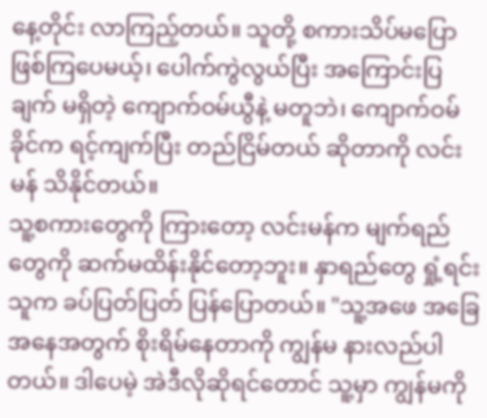နေ့တိုင်း လာကြည့်တယ်။ သူတို့ စကားသိပ်မပြောဖြစ်ကြပေမယ့်၊ ပေါက်ကွဲလွယ်ပြီး အကြောင်းပြချက် မရှိတဲ့ ကျောက်ဝမ်ယွီနဲ့ မတူဘဲ၊ ကျောက်ဝမ်ခိုင်က ရင့်ကျက်ပြီး တည်ငြိမ်တယ် ဆိုတာကို လင်းမန် သိနိုင်တယ်။
သူ့စကားတွေကို ကြားတော့ လင်းမန်က မျက်ရည်တွေကို ဆက်မထိန်းနိုင်တော့ဘူး။ နှာရည်တွေ ရှုံ့ရင်း သူက ခပ်ပြတ်ပြတ် ပြန်ပြောတယ်။ "သူ့အဖေ အခြေအနေအတွက် စိုးရိမ်နေတာကို ကျွန်မ နားလည်ပါတယ်။ ဒါပေမဲ့ အဲဒီလိုဆိုရင်တောင် သူ့မှာ ကျွန်မကို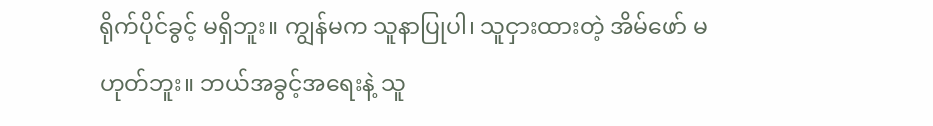ရိုက်ပိုင်ခွင့် မရှိဘူး။ ကျွန်မက သူနာပြုပါ၊ သူငှားထားတဲ့ အိမ်ဖော် မဟုတ်ဘူး။ ဘယ်အခွင့်အရေးနဲ့ သူ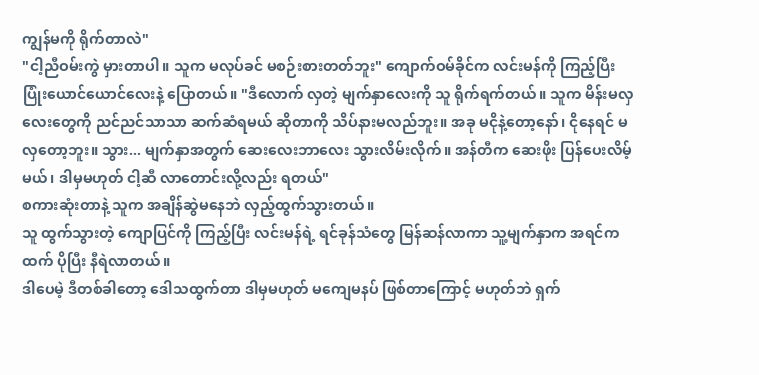ကျွန်မကို ရိုက်တာလဲ"
"ငါ့ညီဝမ်းကွဲ မှားတာပါ။ သူက မလုပ်ခင် မစဉ်းစားတတ်ဘူး" ကျောက်ဝမ်ခိုင်က လင်းမန်ကို ကြည့်ပြီး ပြုံးယောင်ယောင်လေးနဲ့ ပြောတယ်။ "ဒီလောက် လှတဲ့ မျက်နှာလေးကို သူ ရိုက်ရက်တယ်။ သူက မိန်းမလှလေးတွေကို ညင်ညင်သာသာ ဆက်ဆံရမယ် ဆိုတာကို သိပ်နားမလည်ဘူး။ အခု မငိုနဲ့တော့နော်၊ ငိုနေရင် မလှတော့ဘူး။ သွား... မျက်နှာအတွက် ဆေးလေးဘာလေး သွားလိမ်းလိုက်။ အန်တီက ဆေးဖိုး ပြန်ပေးလိမ့်မယ်၊ ဒါမှမဟုတ် ငါ့ဆီ လာတောင်းလို့လည်း ရတယ်"
စကားဆုံးတာနဲ့ သူက အချိန်ဆွဲမနေဘဲ လှည့်ထွက်သွားတယ်။
သူ ထွက်သွားတဲ့ ကျောပြင်ကို ကြည့်ပြီး လင်းမန်ရဲ့ ရင်ခုန်သံတွေ မြန်ဆန်လာကာ သူ့မျက်နှာက အရင်ကထက် ပိုပြီး နီရဲလာတယ်။
ဒါပေမဲ့ ဒီတစ်ခါတော့ ဒေါသထွက်တာ ဒါမှမဟုတ် မကျေမနပ် ဖြစ်တာကြောင့် မဟုတ်ဘဲ ရှက်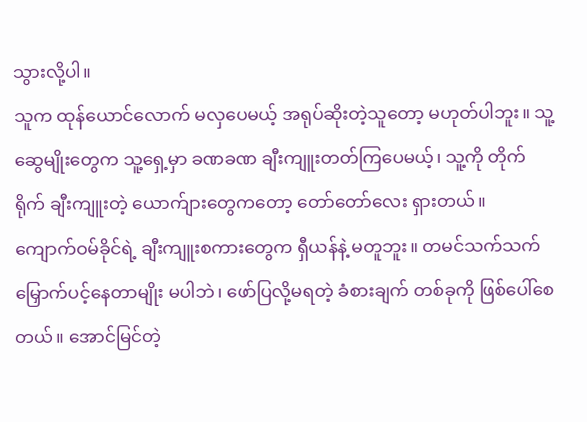သွားလို့ပါ။
သူက ထုန်ယောင်လောက် မလှပေမယ့် အရုပ်ဆိုးတဲ့သူတော့ မဟုတ်ပါဘူး။ သူ့ဆွေမျိုးတွေက သူ့ရှေ့မှာ ခဏခဏ ချီးကျူးတတ်ကြပေမယ့်၊ သူ့ကို တိုက်ရိုက် ချီးကျူးတဲ့ ယောက်ျားတွေကတော့ တော်တော်လေး ရှားတယ်။
ကျောက်ဝမ်ခိုင်ရဲ့ ချီးကျူးစကားတွေက ရှီယန်နဲ့ မတူဘူး။ တမင်သက်သက် မြှောက်ပင့်နေတာမျိုး မပါဘဲ၊ ဖော်ပြလို့မရတဲ့ ခံစားချက် တစ်ခုကို ဖြစ်ပေါ်စေတယ်။ အောင်မြင်တဲ့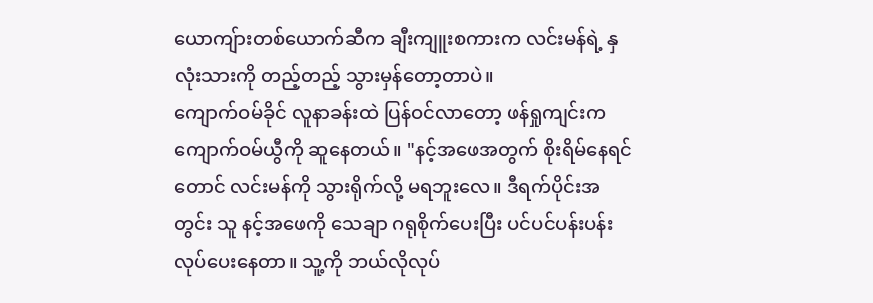ယောကျ်ားတစ်ယောက်ဆီက ချီးကျူးစကားက လင်းမန်ရဲ့ နှလုံးသားကို တည့်တည့် သွားမှန်တော့တာပဲ။
ကျောက်ဝမ်ခိုင် လူနာခန်းထဲ ပြန်ဝင်လာတော့ ဖန်ရှုကျင်းက ကျောက်ဝမ်ယွီကို ဆူနေတယ်။ "နင့်အဖေအတွက် စိုးရိမ်နေရင်တောင် လင်းမန်ကို သွားရိုက်လို့ မရဘူးလေ။ ဒီရက်ပိုင်းအတွင်း သူ နင့်အဖေကို သေချာ ဂရုစိုက်ပေးပြီး ပင်ပင်ပန်းပန်း လုပ်ပေးနေတာ။ သူ့ကို ဘယ်လိုလုပ်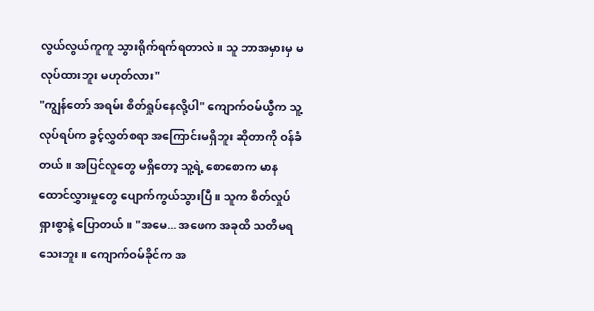လွယ်လွယ်ကူကူ သွားရိုက်ရက်ရတာလဲ။ သူ ဘာအမှားမှ မလုပ်ထားဘူး မဟုတ်လား"
"ကျွန်တော် အရမ်း စိတ်ရှုပ်နေလို့ပါ" ကျောက်ဝမ်ယွီက သူ့လုပ်ရပ်က ခွင့်လွှတ်စရာ အကြောင်းမရှိဘူး ဆိုတာကို ဝန်ခံတယ်။ အပြင်လူတွေ မရှိတော့ သူ့ရဲ့ စောစောက မာနထောင်လွှားမှုတွေ ပျောက်ကွယ်သွားပြီ။ သူက စိတ်လှုပ်ရှားစွာနဲ့ ပြောတယ်။ "အမေ... အဖေက အခုထိ သတိမရသေးဘူး။ ကျောက်ဝမ်ခိုင်က အ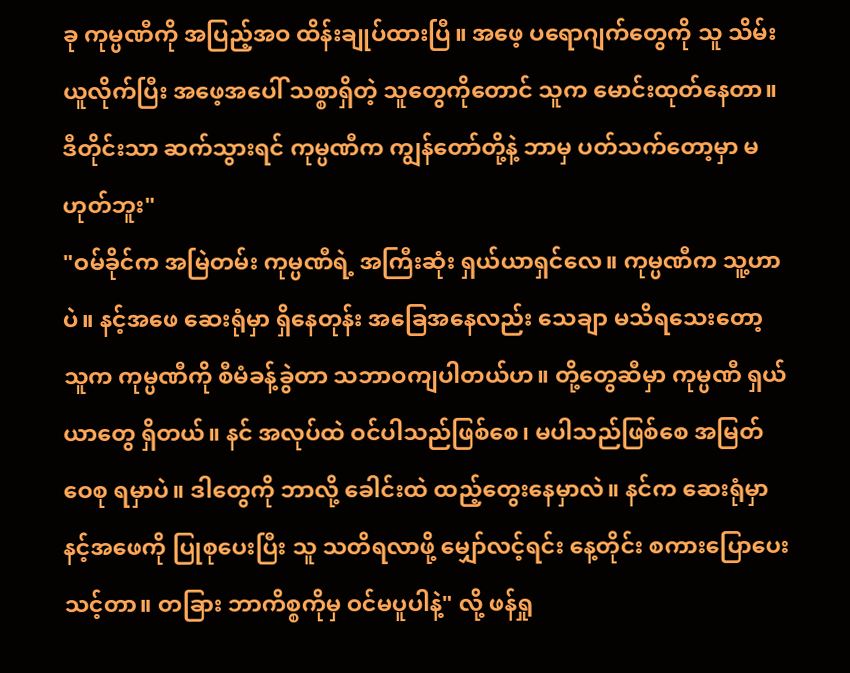ခု ကုမ္ပဏီကို အပြည့်အဝ ထိန်းချုပ်ထားပြီ။ အဖေ့ ပရောဂျက်တွေကို သူ သိမ်းယူလိုက်ပြီး အဖေ့အပေါ် သစ္စာရှိတဲ့ သူတွေကိုတောင် သူက မောင်းထုတ်နေတာ။ ဒီတိုင်းသာ ဆက်သွားရင် ကုမ္ပဏီက ကျွန်တော်တို့နဲ့ ဘာမှ ပတ်သက်တော့မှာ မဟုတ်ဘူး"
"ဝမ်ခိုင်က အမြဲတမ်း ကုမ္ပဏီရဲ့ အကြီးဆုံး ရှယ်ယာရှင်လေ။ ကုမ္ပဏီက သူ့ဟာပဲ။ နင့်အဖေ ဆေးရုံမှာ ရှိနေတုန်း အခြေအနေလည်း သေချာ မသိရသေးတော့ သူက ကုမ္ပဏီကို စီမံခန့်ခွဲတာ သဘာဝကျပါတယ်ဟ။ တို့တွေဆီမှာ ကုမ္ပဏီ ရှယ်ယာတွေ ရှိတယ်။ နင် အလုပ်ထဲ ဝင်ပါသည်ဖြစ်စေ၊ မပါသည်ဖြစ်စေ အမြတ်ဝေစု ရမှာပဲ။ ဒါတွေကို ဘာလို့ ခေါင်းထဲ ထည့်တွေးနေမှာလဲ။ နင်က ဆေးရုံမှာ နင့်အဖေကို ပြုစုပေးပြီး သူ သတိရလာဖို့ မျှော်လင့်ရင်း နေ့တိုင်း စကားပြောပေးသင့်တာ။ တခြား ဘာကိစ္စကိုမှ ဝင်မပူပါနဲ့" လို့ ဖန်ရှု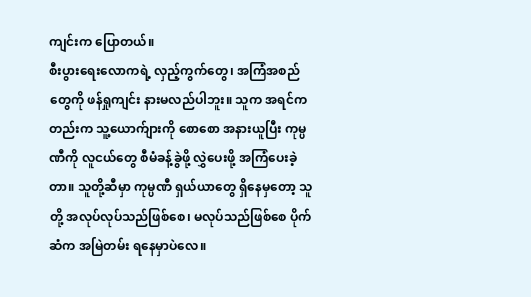ကျင်းက ပြောတယ်။
စီးပွားရေးလောကရဲ့ လှည့်ကွက်တွေ၊ အကြံအစည်တွေကို ဖန်ရှုကျင်း နားမလည်ပါဘူး။ သူက အရင်ကတည်းက သူ့ယောက်ျားကို စောစော အနားယူပြီး ကုမ္ပဏီကို လူငယ်တွေ စီမံခန့်ခွဲဖို့ လွှဲပေးဖို့ အကြံပေးခဲ့တာ။ သူတို့ဆီမှာ ကုမ္ပဏီ ရှယ်ယာတွေ ရှိနေမှတော့ သူတို့ အလုပ်လုပ်သည်ဖြစ်စေ၊ မလုပ်သည်ဖြစ်စေ ပိုက်ဆံက အမြဲတမ်း ရနေမှာပဲလေ။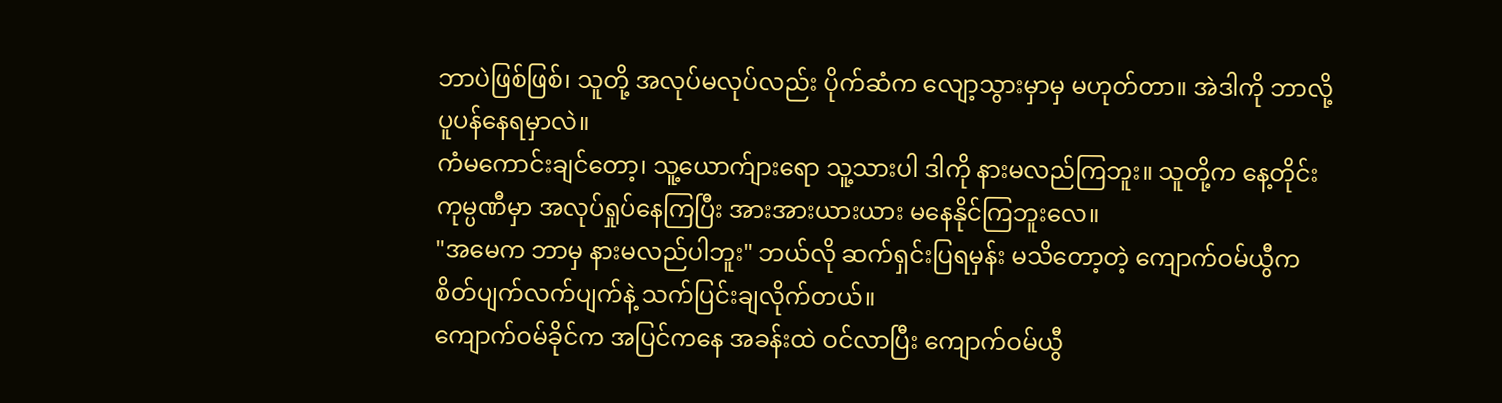ဘာပဲဖြစ်ဖြစ်၊ သူတို့ အလုပ်မလုပ်လည်း ပိုက်ဆံက လျော့သွားမှာမှ မဟုတ်တာ။ အဲဒါကို ဘာလို့ ပူပန်နေရမှာလဲ။
ကံမကောင်းချင်တော့၊ သူ့ယောက်ျားရော သူ့သားပါ ဒါကို နားမလည်ကြဘူး။ သူတို့က နေ့တိုင်း ကုမ္ပဏီမှာ အလုပ်ရှုပ်နေကြပြီး အားအားယားယား မနေနိုင်ကြဘူးလေ။
"အမေက ဘာမှ နားမလည်ပါဘူး" ဘယ်လို ဆက်ရှင်းပြရမှန်း မသိတော့တဲ့ ကျောက်ဝမ်ယွီက စိတ်ပျက်လက်ပျက်နဲ့ သက်ပြင်းချလိုက်တယ်။
ကျောက်ဝမ်ခိုင်က အပြင်ကနေ အခန်းထဲ ဝင်လာပြီး ကျောက်ဝမ်ယွီ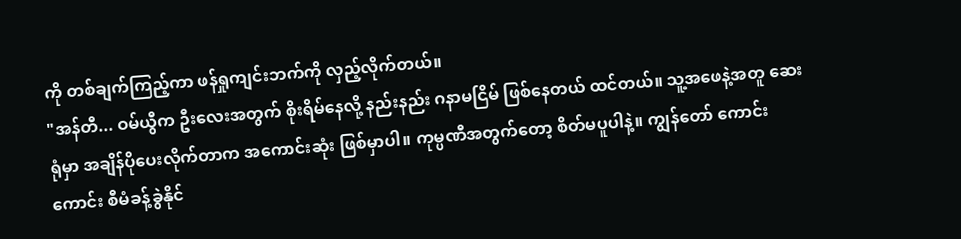ကို တစ်ချက်ကြည့်ကာ ဖန်ရှုကျင်းဘက်ကို လှည့်လိုက်တယ်။
"အန်တီ... ဝမ်ယွီက ဦးလေးအတွက် စိုးရိမ်နေလို့ နည်းနည်း ဂနာမငြိမ် ဖြစ်နေတယ် ထင်တယ်။ သူ့အဖေနဲ့အတူ ဆေးရုံမှာ အချိန်ပိုပေးလိုက်တာက အကောင်းဆုံး ဖြစ်မှာပါ။ ကုမ္ပဏီအတွက်တော့ စိတ်မပူပါနဲ့။ ကျွန်တော် ကောင်းကောင်း စီမံခန့်ခွဲနိုင်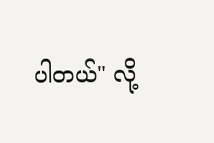ပါတယ်" လို့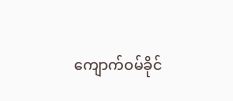ကျောက်ဝမ်ခိုင်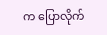က ပြောလိုက်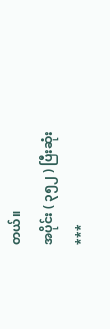တယ်။
အပိုင်း ( ၃၅၂ ) ပြီးဆုံး
***